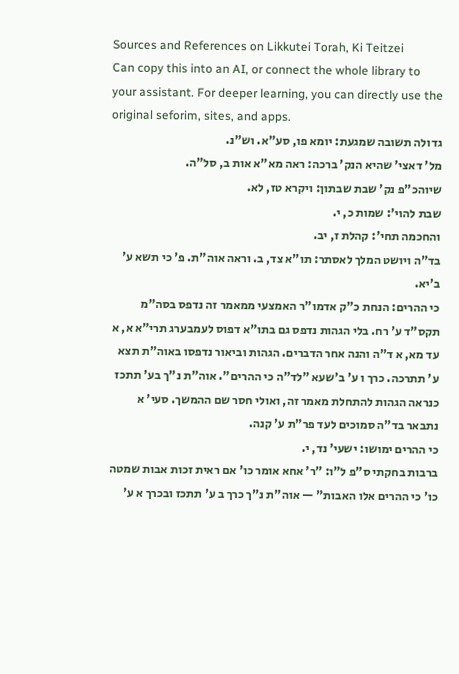Sources and References on Likkutei Torah, Ki Teitzei
Can copy this into an AI, or connect the whole library to your assistant. For deeper learning, you can directly use the original seforim, sites, and apps.
גדולה תשובה שמגעת: יומא פו, סע"א. וש"נ.
מל' דאצי' שהיא הנק' ברכה: ראה מא"א אות ב, סל"ה.
שיוהכ"פ נק' שבת שבתון: ויקרא טז, לא.
שבת להוי': שמות כ, י.
והחכמה תחי': קהלת ז, יב.
בד"ה ויושט המלך לאסתר: תו"א צד, ב. וראה אוה"ת. פ' כי תשא ע' ב'יא.
כי ההרים: הנחת כ"ק אדמו"ר האמצעי ממאמר זה נדפס בסה"מ תקס"ד ע' רח. בלי הגהות נדפס גם בתו"א דפוס לעמבערג תרי"א א, א עד מא, א ד"ה והנה אחר הדברים. הגהות וביאור נדפסו באוה"ת תצא ע' תתרכה. כרך ו ע' ב'שעא ”לד"ה כי ההרים". אוה"ת נ"ך בע' תתכז כנראה הגהות להתחלת מאמר זה, ואולי חסר שם ההמשך. סעי' א נתבאר בד"ה סמוכים לעד פר"ת ע' קנה.
כי ההרים ימושו: ישעי' נד, י.
ברבות בחקתי ס"פ ל"ו: ”ר' אחא אומר כו' אם ראית זכות אבות שמטה כו' כי ההרים אלו האבות" — אוה"ת נ"ך כרך ב ע' תתכז ובכרך א ע'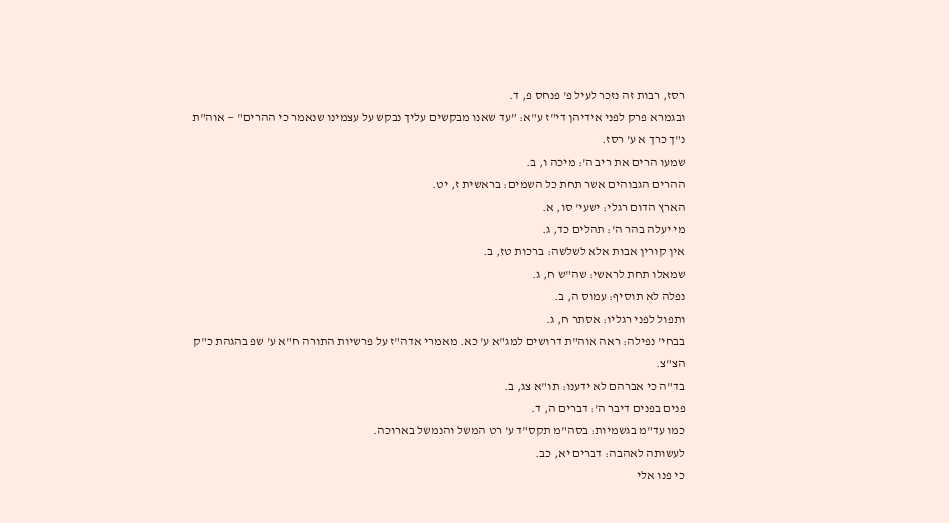רסז, רבות זה נזכר לעיל פ' פנחס פ, ד.
ובגמרא פרק לפני אידיהן די"ז ע"א: ”עד שאנו מבקשים עליך נבקש על עצמינו שנאמר כי ההרים" — אוה"ת נ"ך כרך א ע' רסז.
שמעו הרים את ריב ה': מיכה ו, ב.
ההרים הגבוהים אשר תחת כל השמים: בראשית ז, יט.
הארץ הדום רגלי: ישעי' סו, א.
מי יעלה בהר ה': תהלים כד, ג.
אין קורין אבות אלא לשלשה: ברכות טז, ב.
שמאלו תחת לראשי: שה"ש ח, ג.
נפלה לא תוסיף: עמוס ה, ב.
ותפול לפני רגליו: אסתר ח, ג.
בבחי' נפילה: ראה אוה"ת דרושים למג"א ע' כא. מאמרי אדה"ז על פרשיות התורה ח"א ע' שפ בהגהת כ"ק הצ"צ.
בד"ה כי אברהם לא ידענו: תו"א צג, ב.
פנים בפנים דיבר ה': דברים ה, ד.
כמו עד"מ בגשמיות: בסה"מ תקס"ד ע' רט המשל והנמשל בארוכה.
לעשותה לאהבה: דברים יא, כב.
כי פנו אלי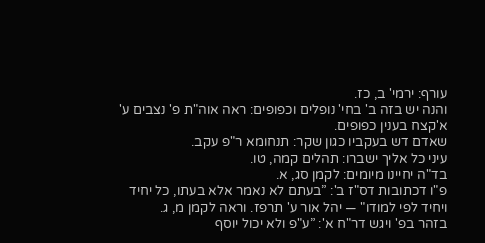עורף: ירמי' ב, כז.
והנה יש בזה ב' בחי' נופלים וכפופים: ראה אוה"ת פ' נצבים ע' א'קצח בענין כפופים.
שאדם דש בעקביו כגון שקר: תנחומא ר"פ עקב.
עיני כל אליך ישברו: תהלים קמה, טו.
בד"ה יחיינו מיומים: לקמן סג, א.
פ"ו דכתובות דס"ז ב': ”בעתם לא נאמר אלא בעתו, כל יחיד ויחיד לפי למודו" — יהל אור ע' תרפז. וראה לקמן מ, ג.
בזהר בפ' ויגש דר"ח א': ”ע"פ ולא יכול יוסף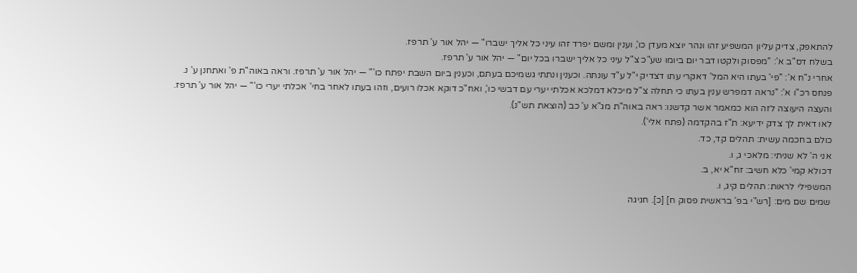להתאפק, צדיק עליון המשפיע זהו ונהר יוצא מעדן כו', וענין ומשם יפרד זהו עיני כל אליך ישברו" — יהל אור ע' תרפז.
בשלח דס"ב א': ”מפסוק ולקטו דבר יום ביומו שע"כ צ"ל עיני כל אליך ישברו בכל יום" — יהל אור ע' תרפז.
אחרי נ"ח א': ”פי' בעתו היא המל' דאקרי עתו דצדיק י"ל ע"ד עונתה. וכענין ונתתי גשמיכם בעתם, וכענין ביום השבת יפתח כו'" — יהל אור ע' תרפז. וראה באוה"ת פ' ואתחנן ע' נ.
פנחס רכ"ו א': ”נראה דמפרש ענין בעתו כי תחלה צ"ל מיכלא דמלכא אכלתי יערי עם דבשי כו', ואח"כ דוקא אכלו רועים, וזהו בעתו לאחר בחי' אכלתי יערי כו'" — יהל אור ע' תרפז.
והעצה היעוצה לזה הוא כמאמר אשר קדשנו: ראה באוה"ת מג"א ע' כב (הוצאת תש"נ).
לאו דאית לך צדק ידיעא: ת"ז בהקדמה (פתח אלי').
כולם בחכמה עשית: תהלים קד, כד.
אני ה' לא שניתי: מלאכי ג, ו.
דכולא קמי' כלא חשיב: זח"א יא, ב.
המשפילי לראות: תהלים קיג, ו.
שמים שם מים: [רש"י בפ' בראשית פסוק ח] [כ]. חגיגה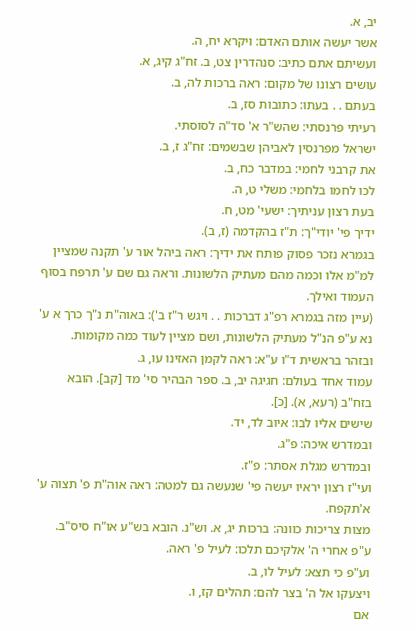יב, א.
אשר יעשה אותם האדם: ויקרא יח, ה.
ועשיתם אתם כתיב: סנהדרין צט, ב. זח"ג קיג, א.
עושים רצונו של מקום: ראה ברכות לה, ב.
בעתם . . בעתו: כתובות סז, ב.
רעיתי פרנסתי: שהש"ר א' סד"ה לסוסתי.
ישראל מפרנסין לאביהן שבשמים: זח"ג ז, ב.
את קרבני לחמי: במדבר כח, ב.
לכו לחמו בלחמי: משלי ט, ה.
בעת רצון עניתיך: ישעי' מט, ח.
ידיך פי' יודי"ך: ת"ז בהקדמה (ז, ב).
בגמרא נזכר פסוק פותח את ידיך: ראה ביהל אור ע' תקנה שמציין למ"מ אלו וכמה מהם מעתיק הלשונות. וראה גם שם ע' תרפח בסוף העמוד ואילך.
(עיין מזה בגמרא רפ"ג דברכות . . ויגש ר"ז ב'): באוה"ת נ"ך כרך א ע' נא ע"פ הנ"ל מעתיק הלשונות, ושם מציין לעוד כמה מקומות.
ובזהר בראשית ד"ו ע"א: ראה לקמן האזינו עו, ג.
עמוד אחד בעולם: חגיגה יב, ב. ספר הבהיר סי' מד [קב]. הובא בזח"ב (רעא, א). [כ].
שישים אליו לבו: איוב לד, יד.
ובמדרש איכה: פ"ג.
ובמדרש מגלת אסתר: פ"ז.
ועי"ז רצון יראיו יעשה פי' שנעשה גם למטה: ראה אוה"ת פ' תצוה ע' א'תקפח.
מצות צריכות כוונה: ברכות יג, א. וש"נ. הובא בש"ע או"ח סיס"ב.
ע"פ אחרי ה' אלקיכם תלכו: לעיל פ' ראה.
וע"פ כי תצא: לעיל לו, ב.
ויצעקו אל ה' בצר להם: תהלים קז, ו.
אם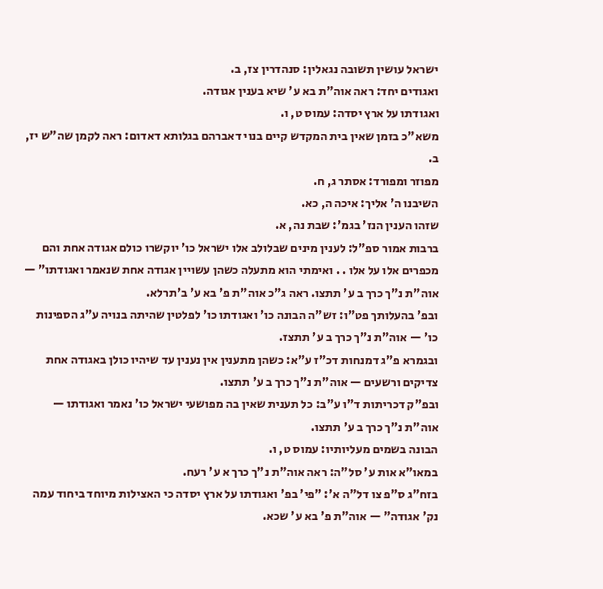ישראל עושין תשובה נגאלין: סנהדרין צז, ב.
ואגודים יחד: ראה אוה"ת בא ע' שיא בענין אגודה.
ואגודתו על ארץ יסדה: עמוס ט, ו.
משא"כ בזמן שאין בית המקדש קיים בנוי דאברהם בגלותא דאדום: ראה לקמן שה"ש יז, ב.
מפוזר ומפורד: אסתר ג, ח.
השיבנו ה' אליך: איכה ה, כא.
שזהו הענין הנז' בגמ': שבת נה, א.
ברבות אמור ספ"ל: לענין מינים שבלולב אלו ישראל כו' יוקשרו כולם אגודה אחת והם מכפרים אלו על אלו . . ואימתי הוא מתעלה כשהן עשויין אגודה אחת שנאמר ואגודתו" — אוה"ת נ"ך כרך ב ע' תתצו. ראה ג"כ אוה"ת פ' בא ע' ב'תרלא.
ובפ' בהעלותך פט"ו: זש"ה הבונה כו' ואגודתו כו' לפלטין שהיתה בנויה ע"ג הספינות כו' — אוה"ת נ"ך כרך ב ע' תתצז.
ובגמרא פ"ג דמנחות דכ"ז ע"א: כשהן מתענין אין נענין עד שיהיו כולן באגודה אחת צדיקים ורשעים — אוה"ת נ"ך כרך ב ע' תתצו.
ובפ"ק דכריתות ד"ו ע"ב: כל תענית שאין בה מפושעי ישראל כו' נאמר ואגודתו — אוה"ת נ"ך כרך ב ע' תתצו.
הבונה בשמים מעליותיו: עמוס ט, ו.
במאו"א אות ע' סל"ה: ראה אוה"ת נ"ך כרך א ע' רעח.
בזח"ג ס"פ צו דל"ה א': ”פי' בפ' ואגודתו על ארץ יסדה כי האצילות מיוחד ביחוד עמה נק' אגודה" — אוה"ת פ' בא ע' שכא.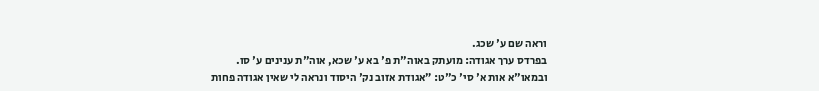וראה שם ע' שכג.
בפרדס ערך אגודה: מועתק באוה"ת פ' בא ע' שכא, אוה"ת ענינים ע' סו.
ובמאו"א אות א' סי' כ"ט: ”אגודת אזוב נק' היסוד ונראה לי שאין אגודה פחות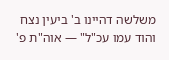משלשה דהיינו ב' ביעין נצח והוד עמו עכ"ל" — אוה"ת פ'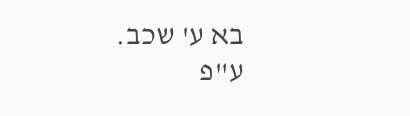בא ע' שכב.
ע"פ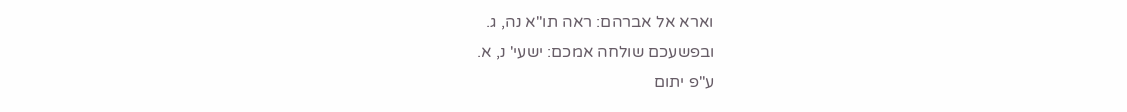וארא אל אברהם: ראה תו"א נה, ג.
ובפשעכם שולחה אמכם: ישעי' נ, א.
ע"פ יתום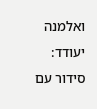ואלמנה יעודד: סידור עם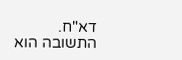דא"ח.
התשובה הוא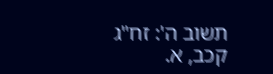תשוב ה': זח"ג קכב, א.